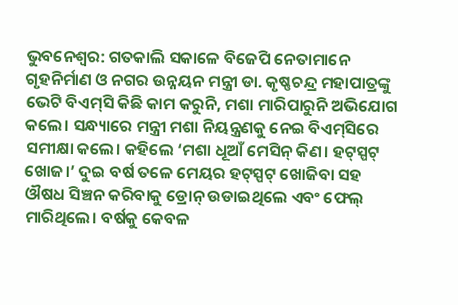ଭୁବନେଶ୍ବର: ଗତକାଲି ସକାଳେ ବିଜେପି ନେତାମାନେ ଗୃହନିର୍ମାଣ ଓ ନଗର ଉନ୍ନୟନ ମନ୍ତ୍ରୀ ଡା. କୃଷ୍ଣଚନ୍ଦ୍ର ମହାପାତ୍ରଙ୍କୁ ଭେଟି ବିଏମ୍‌ସି କିଛି କାମ କରୁନି, ମଶା ମାରିପାରୁନି ଅଭିଯୋଗ କଲେ। ସନ୍ଧ୍ୟାରେ ମନ୍ତ୍ରୀ ମଶା ନିୟନ୍ତ୍ରଣକୁ ନେଇ ବିଏମ୍‌ସିରେ ସମୀକ୍ଷା କଲେ। କହିଲେ ‘ମଶା ଧୂଆଁ ମେସିନ୍‌ କିଣ। ହଟ୍‌ସ୍ପଟ୍‌ ଖୋଜ।’ ଦୁଇ ବର୍ଷ ତଳେ ମେୟର ହଟ୍‌ସ୍ପଟ୍‌ ଖୋଜିବା ସହ ଔଷଧ ‌ସିଞ୍ଚନ କରିବାକୁ ଡ୍ରୋନ୍‌ ଉଡାଇଥିଲେ ଏବଂ ଫେଲ୍‌ ମାରିଥିଲେ। ବର୍ଷକୁ କେବଳ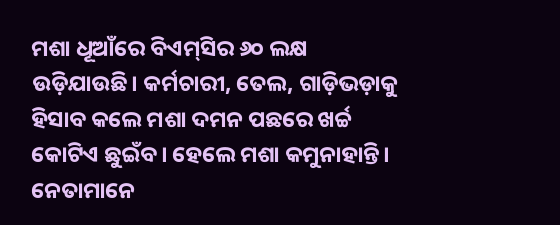ମଶା ଧୂଆଁରେ ବିଏମ୍‌ସିର ୬୦ ଲକ୍ଷ ଉଡ଼ିଯାଉଛି। ‌କର୍ମଚାରୀ, ତେଲ, ଗାଡ଼ିଭଡ଼ାକୁ ହିସାବ କଲେ ମଶା ଦମନ ପଛରେ ଖର୍ଚ୍ଚ କୋଟିଏ ଛୁଇଁବ। ହେଲେ ମଶା କମୁନାହାନ୍ତି। ନେତାମାନେ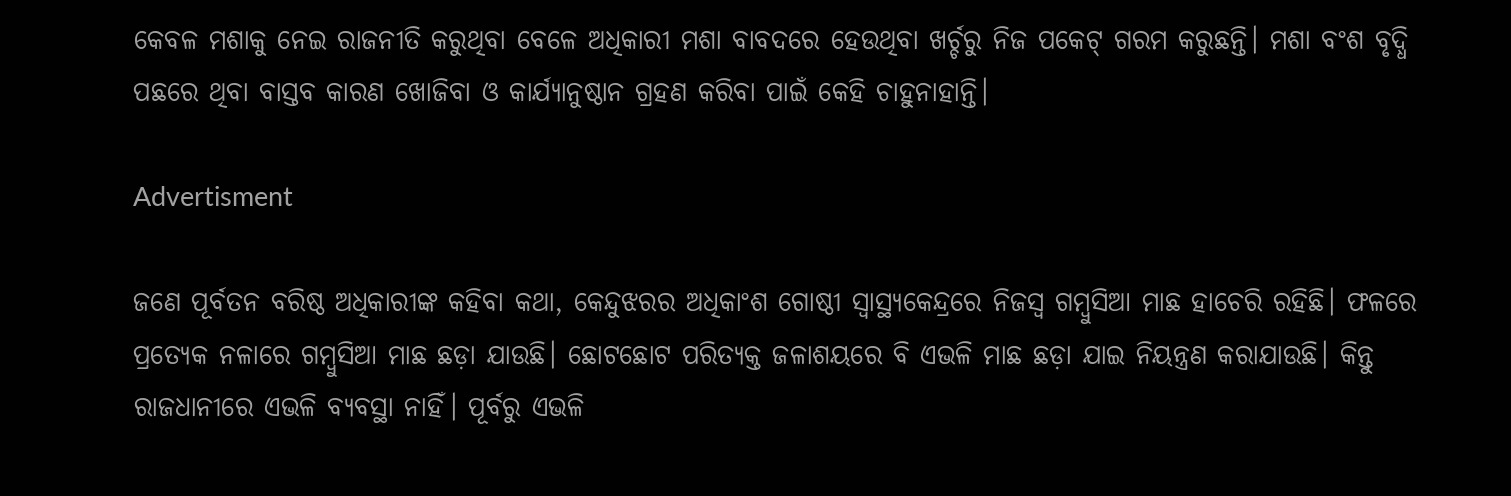କେବଳ ମଶାକୁ ନେଇ ରାଜନୀତି କରୁଥିବା ବେଳେ ଅଧିକାରୀ ମଶା ବାବଦରେ ହେଉଥିବା ଖର୍ଚ୍ଚରୁ ନିଜ ପକେଟ୍‌ ଗରମ କରୁଛନ୍ତି। ମଶା ବଂଶ ବୃଦ୍ଧି ପଛରେ ଥିବା ବାସ୍ତବ କାରଣ ଖୋଜିବା ଓ କାର୍ଯ୍ୟାନୁଷ୍ଠାନ ଗ୍ରହଣ କରିବା ପାଇଁ କେହି ଚାହୁନାହାନ୍ତି।

Advertisment

ଜଣେ ପୂର୍ବତନ ବରିଷ୍ଠ ଅଧିକାରୀଙ୍କ କହିବା କଥା, କେନ୍ଦୁଝରର ଅଧିକାଂଶ ଗୋଷ୍ଠୀ ସ୍ବାସ୍ଥ୍ୟକେନ୍ଦ୍ରରେ ନିଜସ୍ବ ଗମ୍ବୁସିଆ ମାଛ ହାଚେରି ରହିଛି। ଫଳରେ ପ୍ରତ୍ୟେକ ନଳାରେ ଗମ୍ବୁସିଆ ମାଛ ଛଡ଼ା ଯାଉଛି। ଛୋଟଛୋଟ ପରିତ୍ୟକ୍ତ ଜଳାଶୟରେ ବି ଏଭଳି ମାଛ ଛଡ଼ା ଯାଇ ନିୟନ୍ତ୍ରଣ କରାଯାଉଛି। କିନ୍ତୁ ରାଜଧାନୀରେ ଏଭଳି ବ୍ୟବସ୍ଥା ନାହିଁ। ପୂର୍ବରୁ ଏଭଳି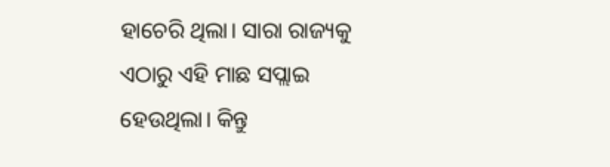ହାଚେରି ଥିଲା। ସାରା ରାଜ୍ୟକୁ ଏଠାରୁ ଏହି ମାଛ ସପ୍ଲାଇ ହେଉଥିଲା। କିନ୍ତୁ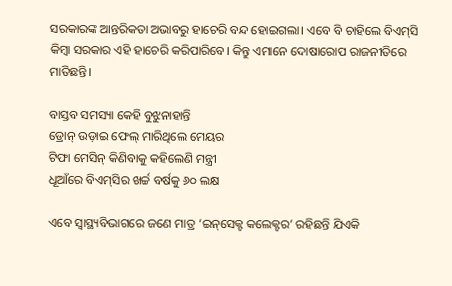ସରକାରଙ୍କ ଆନ୍ତରିକତା ଅଭାବରୁ ହାଚେରି ବନ୍ଦ ହୋଇଗଲା। ଏବେ ବି ଚାହିଲେ ବିଏମ୍‌ସି କିମ୍ବା‌ ସରକାର ଏହି ହାଚେରି କରିପାରିବେ। କିନ୍ତୁ ଏମାନେ ଦୋଷାରୋପ ରାଜନୀତିରେ ମାତିଛନ୍ତି।

ବାସ୍ତବ ସମସ୍ୟା କେହି ବୁଝୁନାହାନ୍ତି
ଡ୍ରୋନ୍‌ ଉଡ଼ାଇ ଫେଲ୍‌ ମାରିଥିଲେ ମେୟର
ଟିଫା ମେସିନ୍‌ କିଣିବାକୁ କହିଲେଣି ମନ୍ତ୍ରୀ
ଧୂଆଁରେ ବିଏମ୍‌ସିର ଖର୍ଚ୍ଚ ବର୍ଷକୁ ୬୦ ଲକ୍ଷ

ଏବେ ସ୍ବାସ୍ଥ୍ୟବିଭାଗରେ ଜଣେ ମାତ୍ର ‘ଇନ୍‌ସେକ୍ଟ କଲେକ୍ଟର’ ରହିଛନ୍ତି ଯିଏକି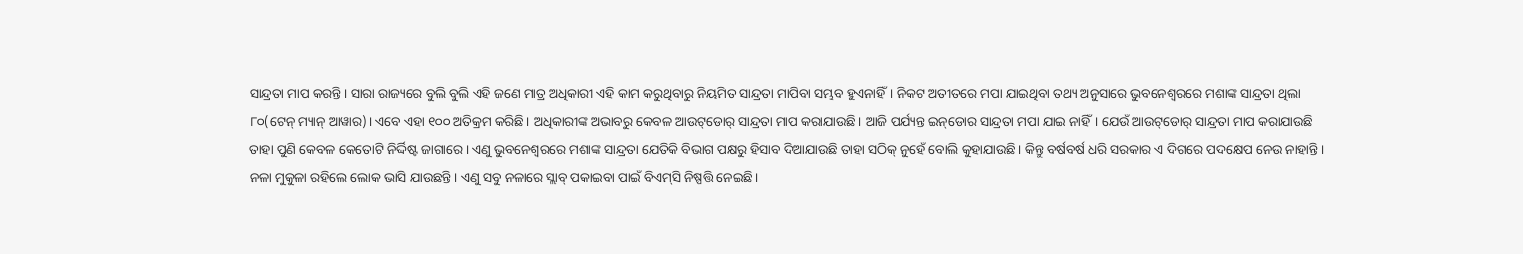ସାନ୍ଦ୍ରତା ମାପ କରନ୍ତି। ସାରା ରାଜ୍ୟରେ ବୁଲି ବୁଲି ଏହି ଜଣେ ମାତ୍ର ଅଧିକାରୀ ଏହି କାମ କରୁଥିବାରୁ ନିୟମିତ ସାନ୍ଦ୍ରତା ମାପିବା ସମ୍ଭବ ହୁଏନାହିଁ। ନିକଟ ଅତୀତରେ ମପା ଯାଇଥିବା ତଥ୍ୟ ଅନୁସାରେ ଭୁବନେଶ୍ବରରେ ମଶାଙ୍କ ସାନ୍ଦ୍ରତା ଥିଲା ୮୦(ଟେନ୍‌ ମ୍ୟାନ୍‌ ଆୱାର)। ଏବେ ଏହା ୧୦୦ ଅତିକ୍ରମ କରିଛି। ଅଧିକାରୀଙ୍କ ଅଭାବରୁ କେବଳ ଆଉଟ୍‌ଡୋର୍‌ ସାନ୍ଦ୍ରତା ମାପ କରାଯାଉଛି। ଆଜି ପର୍ଯ୍ୟନ୍ତ ଇନ୍‌ଡୋର ସାନ୍ଦ୍ରତା ମପା ଯାଇ ନାହିଁ। ଯେଉଁ ଆଉଟ୍‌ଡୋର୍‌ ସାନ୍ଦ୍ରତା ମାପ କରାଯାଉଛି ତାହା ପୁଣି କେବଳ କେତୋଟି ନିର୍ଦ୍ଦିଷ୍ଟ ଜାଗାରେ। ଏଣୁ ଭୁବନେଶ୍ବରରେ ମଶାଙ୍କ ସାନ୍ଦ୍ରତା ଯେତିକି ବିଭାଗ ପକ୍ଷରୁ ହିସାବ ଦିଆଯାଉଛି ତାହା ସଠିକ୍‌ ନୁହେଁ ବୋଲି କୁହାଯାଉଛି। କିନ୍ତୁ ବର୍ଷବର୍ଷ ଧରି ସରକାର ଏ ଦିଗରେ ପଦକ୍ଷେପ ନେଉ ନାହାନ୍ତି।
ନଳା ମୁକୁଳା ରହି‌ଲେ ଲୋକ ଭାସି ଯାଉଛନ୍ତି। ଏଣୁ ସବୁ ନଳାରେ ସ୍ଲାବ୍‌ ପକାଇବା ପାଇଁ ବିଏମ୍‌ସି ନିଷ୍ପତ୍ତି ନେଇଛି।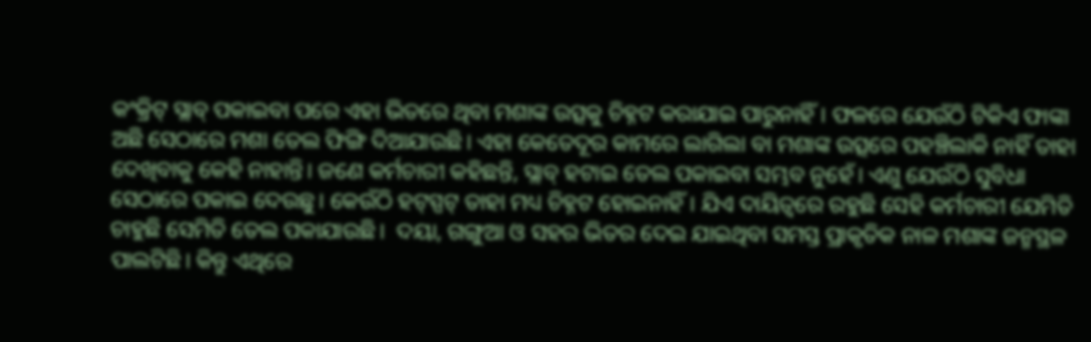କଂକ୍ରିଟ୍‌ ସ୍ଲାବ୍‌ ପକାଇବା ପରେ ଏହା ଭିତରେ ଥିବା ମଶାଙ୍କ ଉତ୍ସକୁ ଚିହ୍ନଟ କରାଯାଇ ପାରୁନାହିଁ। ଫଳରେ ଯେଉଁଠି ଟିକିଏ ଫାଙ୍କା ଅଛି ସେଠାରେ ମଶା ତେଲ ଫିଙ୍ଗି ଦିଆଯାଉଛି। ଏହା କେତେଦୂର କାମରେ ଲାଗିଲା ବା ମଶାଙ୍କ ଉତ୍ସରେ ପହଞ୍ଚିଲାକି ନାହିଁ ତାହା ଦେଖିବାକୁ କେହି ନାହାନ୍ତି। ଜଣେ କର୍ମଚାରୀ କହିଛନ୍ତି, ସ୍ଲାବ୍‌ ହଟାଇ ତେଲ ପକାଇବା ସମ୍ଭବ ନୁହେଁ। ଏଣୁ ଯେଉଁଠି ସୁବିଧା ସେଠାରେ ପକାଇ ଦେଉଛୁ। କେଉଁଠି ହଟ୍‌ସ୍ପଟ୍‌ ତାହା ମଧ୍ୟ ଚିହ୍ନଟ ହୋଇନାହିଁ। ଯିଏ ଦାୟିତ୍ବରେ ରହୁଛି ସେହି କର୍ମଚାରୀ ଯେମିତି ଚାହୁଛି ସେମିତି ତେଲ ପକାଯାଉଛି।  ଦୟା, ଗଙ୍ଗୁଆ ଓ ସହର ଭିତର ଦେଇ ଯାଇଥିବା ସମସ୍ତ ପ୍ରାକୃତିକ ନାଳ ମଶାଙ୍କ ଜନ୍ମସ୍ଥଳ ପାଲଟିଛି। କିନ୍ତୁ ଏଥିରେ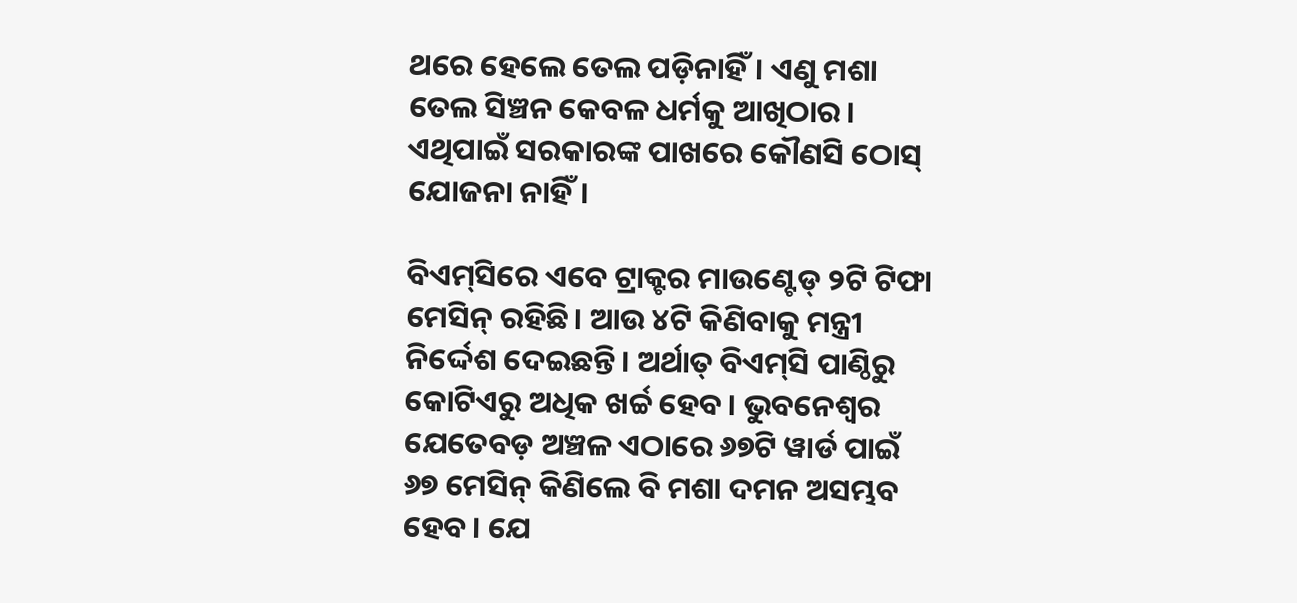ଥରେ ହେଲେ ତେଲ ପଡ଼ିନାହିଁ। ଏଣୁ ମଶା ତେଲ ସିଞ୍ଚନ କେବଳ ଧର୍ମକୁ ଆଖିଠାର। ଏଥିପାଇଁ ସରକାରଙ୍କ ପାଖରେ କୌଣସି ଠୋସ୍‌ ଯୋଜନା ନାହିଁ।

ବିଏମ୍‌ସିରେ ଏବେ ଟ୍ରାକ୍ଟର ମାଉଣ୍ଟେଡ୍‌ ୨ଟି ଟିଫା ମେସିନ୍‌ ରହିଛି। ଆଉ ୪ଟି କିଣିବାକୁ ମନ୍ତ୍ରୀ ନିର୍ଦ୍ଦେଶ ଦେଇଛନ୍ତି। ଅର୍ଥାତ୍‌ ବିଏମ୍‌ସି ପାଣ୍ଠିରୁ କୋଟିଏରୁ ଅଧିକ ଖର୍ଚ୍ଚ ହେବ। ଭୁବନେଶ୍ବର ଯେତେବଡ଼ ଅଞ୍ଚଳ ଏଠାରେ ୬୭ଟି ୱାର୍ଡ ପାଇଁ ୬୭ ମେସିନ୍‌ କିଣିଲେ ବି ମଶା ଦମନ ଅସମ୍ଭବ ହେବ। ଯେ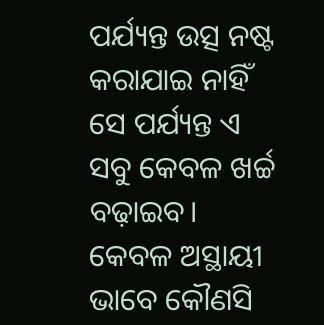ପର୍ଯ୍ୟନ୍ତ ଉତ୍ସ ନଷ୍ଟ କରାଯାଇ ନାହିଁ ସେ ପର୍ଯ୍ୟନ୍ତ ଏ ସବୁ କେବଳ ଖର୍ଚ୍ଚ ବଢ଼ାଇବ। କେବଳ ଅସ୍ଥାୟୀ ଭାବେ କୌଣସି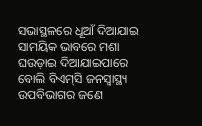ସଭାସ୍ଥଳରେ ଧୂଆଁ ଦିଆଯାଇ ସାମୟିକ ଭାବରେ ମଶା ଘଉଡ଼ାଇ ଦିଆଯାଇପାରେ ବୋଲି ବିଏମ୍‌ସି ଜନସ୍ବାସ୍ଥ୍ୟ ଉପବିଭାଗର ଜଣେ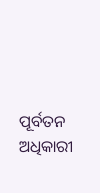ପୂର୍ବତନ ଅଧିକାରୀ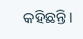କହିଛନ୍ତି।